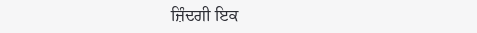ਜ਼ਿੰਦਗੀ ਇਕ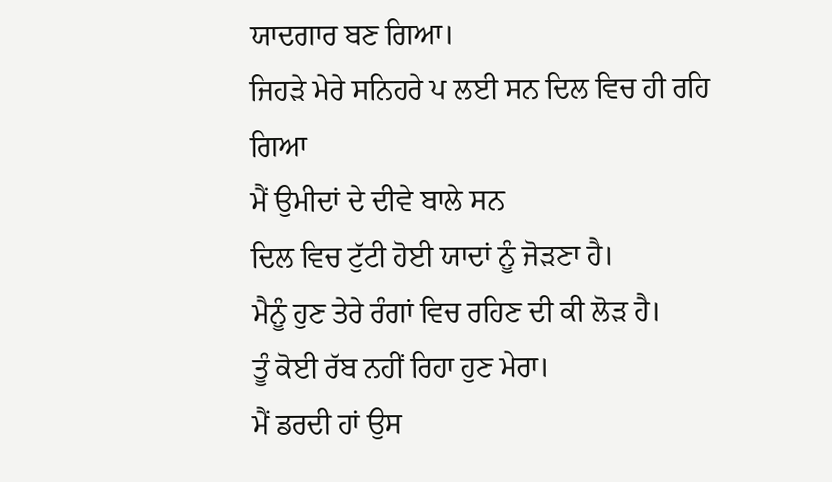ਯਾਦਗਾਰ ਬਣ ਗਿਆ।
ਜਿਹੜੇ ਮੇਰੇ ਸਨਿਹਰੇ ਪ ਲਈ ਸਨ ਦਿਲ ਵਿਚ ਹੀ ਰਹਿ ਗਿਆ
ਮੈਂ ਉਮੀਦਾਂ ਦੇ ਦੀਵੇ ਬਾਲੇ ਸਨ
ਦਿਲ ਵਿਚ ਟੁੱਟੀ ਹੋਈ ਯਾਦਾਂ ਨੂੰ ਜੋੜਣਾ ਹੈ।
ਮੈਨੂੰ ਹੁਣ ਤੇਰੇ ਰੰਗਾਂ ਵਿਚ ਰਹਿਣ ਦੀ ਕੀ ਲੋੜ ਹੈ।
ਤੂੰ ਕੋਈ ਰੱਬ ਨਹੀਂ ਰਿਹਾ ਹੁਣ ਮੇਰਾ।
ਮੈਂ ਡਰਦੀ ਹਾਂ ਉਸ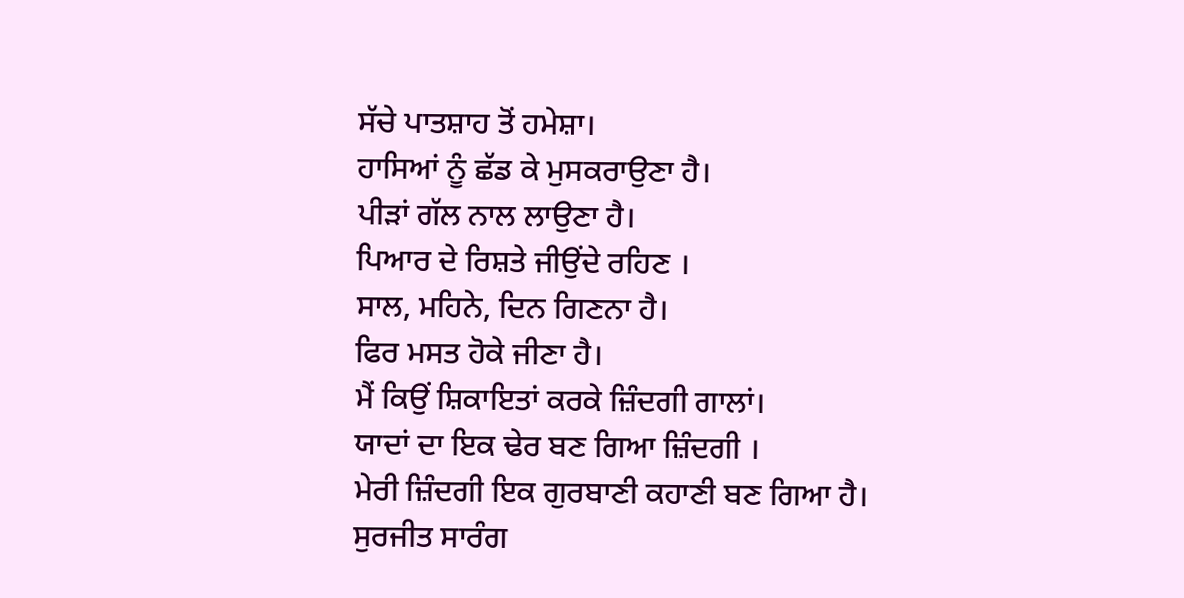ਸੱਚੇ ਪਾਤਸ਼ਾਹ ਤੋਂ ਹਮੇਸ਼ਾ।
ਹਾਸਿਆਂ ਨੂੰ ਛੱਡ ਕੇ ਮੁਸਕਰਾਉਣਾ ਹੈ।
ਪੀੜਾਂ ਗੱਲ ਨਾਲ ਲਾਉਣਾ ਹੈ।
ਪਿਆਰ ਦੇ ਰਿਸ਼ਤੇ ਜੀਉਂਦੇ ਰਹਿਣ ।
ਸਾਲ, ਮਹਿਨੇ, ਦਿਨ ਗਿਣਨਾ ਹੈ।
ਫਿਰ ਮਸਤ ਹੋਕੇ ਜੀਣਾ ਹੈ।
ਮੈਂ ਕਿਉਂ ਸ਼ਿਕਾਇਤਾਂ ਕਰਕੇ ਜ਼ਿੰਦਗੀ ਗਾਲਾਂ।
ਯਾਦਾਂ ਦਾ ਇਕ ਢੇਰ ਬਣ ਗਿਆ ਜ਼ਿੰਦਗੀ ।
ਮੇਰੀ ਜ਼ਿੰਦਗੀ ਇਕ ਗੁਰਬਾਣੀ ਕਹਾਣੀ ਬਣ ਗਿਆ ਹੈ।
ਸੁਰਜੀਤ ਸਾਰੰਗ